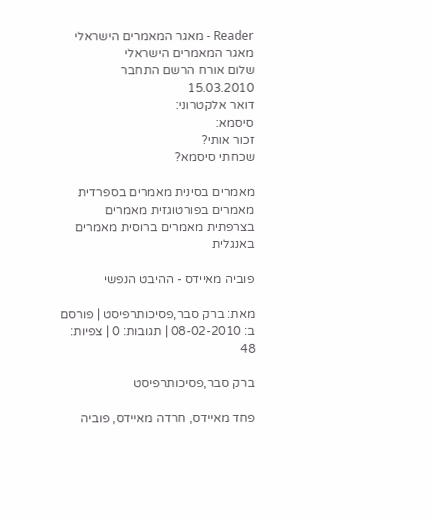Reader - מאגר המאמרים הישראלי
מאגר המאמרים הישראלי
שלום אורח הרשם התחבר 15.03.2010
דואר אלקטרוני:
סיסמא:
זכור אותי?
שכחתי סיסמא?

מאמרים בסינית מאמרים בספרדית מאמרים בפורטוגזית מאמרים בצרפתית מאמרים ברוסית מאמרים באנגלית

פוביה מאיידס - ההיבט הנפשי

מאת: ברק סבר,פסיכותרפיסט | פורסם ב: 08-02-2010 | תגובות: 0 | צפיות: 48

ברק סבר,פסיכותרפיסט

פחד מאיידס, חרדה מאיידס, פוביה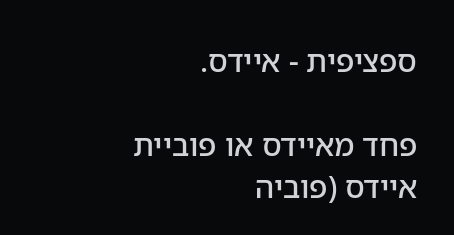ספציפית - איידס.

פחד מאיידס או פוביית איידס (פוביה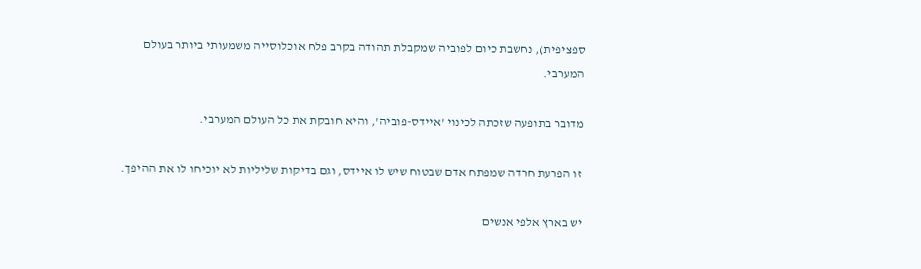ספציפית), נחשבת כיום לפוביה שמקבלת תהודה בקרב פלח אוכלוסייה משמעותי ביותר בעולם המערבי.

מדובר בתופעה שזכתה לכינוי 'איידס-פוביה', והיא חובקת את כל העולם המערבי.

 זו הפרעת חרדה שמפתח אדם שבטוח שיש לו איידס, וגם בדיקות שליליות לא יוכיחו לו את ההיפך.

יש בארץ אלפי אנשים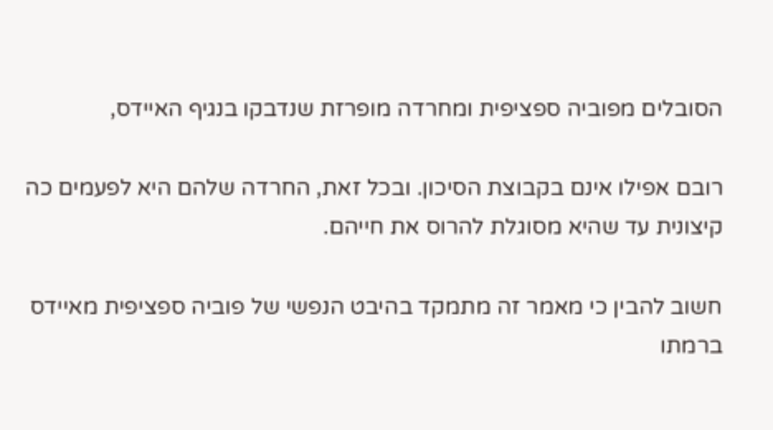הסובלים מפוביה ספציפית ומחרדה מופרזת שנדבקו בנגיף האיידס,

רובם אפילו אינם בקבוצת הסיכון. ובכל זאת, החרדה שלהם היא לפעמים כה קיצונית עד שהיא מסוגלת להרוס את חייהם.

חשוב להבין כי מאמר זה מתמקד בהיבט הנפשי של פוביה ספציפית מאיידס ברמתו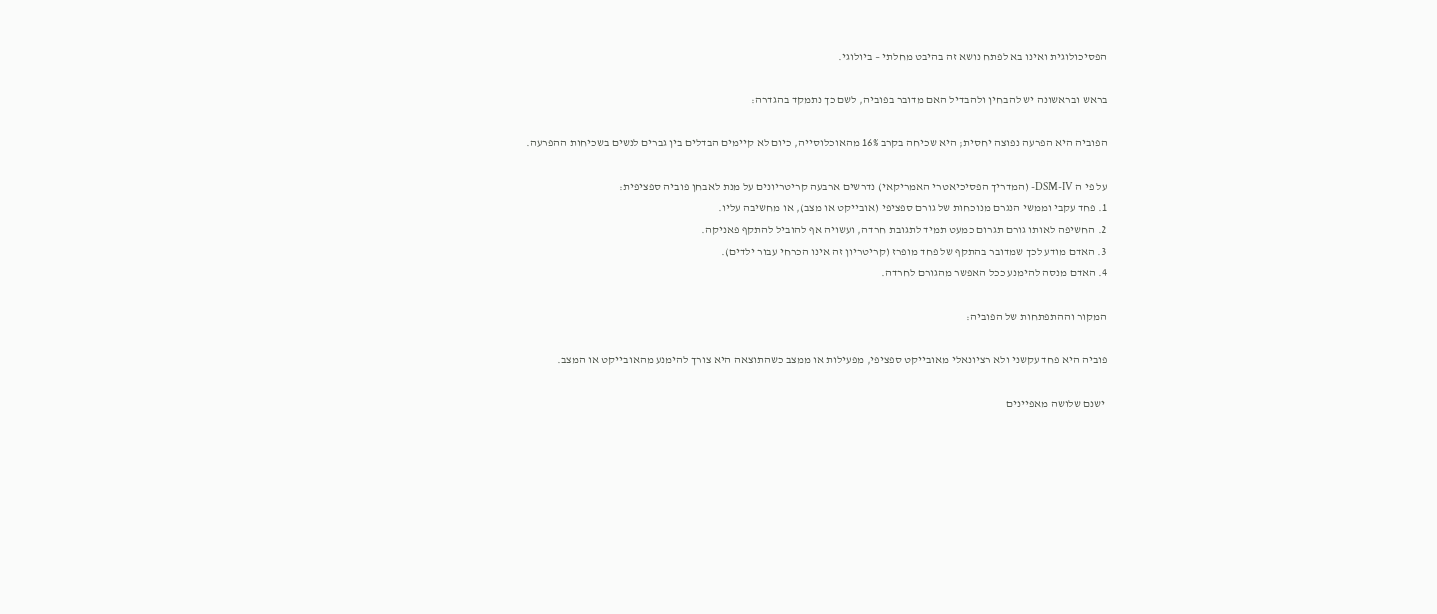הפסיכולוגית ואינו בא לפתח נושא זה בהיבט מחלתי – ביולוגי.

בראש ובראשונה יש להבחין ולהבדיל האם מדובר בפוביה, לשם כך נתמקד בהגדרה:

הפוביה היא הפרעה נפוצה יחסית; היא שכיחה בקרב 16% מהאוכלוסייה, כיום לא קיימים הבדלים בין גברים לנשים בשכיחות ההפרעה.

על פי ה DSM-IV- (המדריך הפסיכיאטרי האמריקאי) נדרשים ארבעה קריטריונים על מנת לאבחן פוביה ספציפית:
1. פחד עקבי וממשי הנגרם מנוכחות של גורם ספציפי (אובייקט או מצב), או מחשיבה עליו.
2. החשיפה לאותו גורם תגרום כמעט תמיד לתגובת חרדה, ועשויה אף להוביל להתקף פאניקה.
3. האדם מודע לכך שמדובר בהתקף של פחד מופרז (קריטריון זה אינו הכרחי עבור ילדים).
4. האדם מנסה להימנע ככל האפשר מהגורם לחרדה.

המקור וההתפתחות של הפוביה:

פוביה היא פחד עקשני ולא רציונאלי מאובייקט ספציפי, מפעילות או ממצב כשהתוצאה היא צורך להימנע מהאובייקט או המצב.

 ישנם שלושה מאפיינים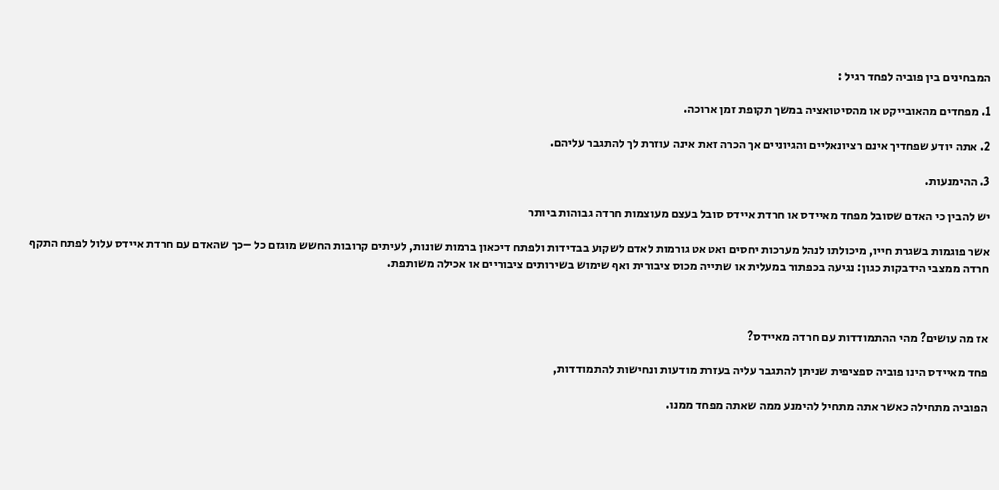המבחינים בין פוביה לפחד רגיל :

1. מפחדים מהאובייקט או מהסיטואציה במשך תקופת זמן ארוכה.

2. אתה יודע שפחדיך אינם רציונאליים והגיוניים אך הכרה זאת אינה עוזרת לך להתגבר עליהם.

3. ההימנעות.

יש להבין כי האדם שסובל מפחד מאיידס או חרדת איידס סובל בעצם מעוצמות חרדה גבוהות ביותר

אשר פוגמות בשגרת חייו, מיכולתו לנהל מערכות יחסים ואט אט גורמות לאדם לשקוע בבדידות ולפתח דיכאון ברמות שונות, לעיתים קרובות החשש מוגזם כל –כך שהאדם עם חרדת איידס עלול לפתח התקף חרדה ממצבי הידבקות כגון: נגיעה בכפתור במעלית או שתייה מכוס ציבורית ואף שימוש בשירותים ציבוריים או אכילה משותפת.



אז מה עושים? מהי ההתמודדות עם חרדה מאיידס?

פחד מאיידס הינו פוביה ספציפית שניתן להתגבר עליה בעזרת מודעות ונחישות להתמודדות,

הפוביה מתחילה כאשר אתה מתחיל להימנע ממה שאתה מפחד ממנו.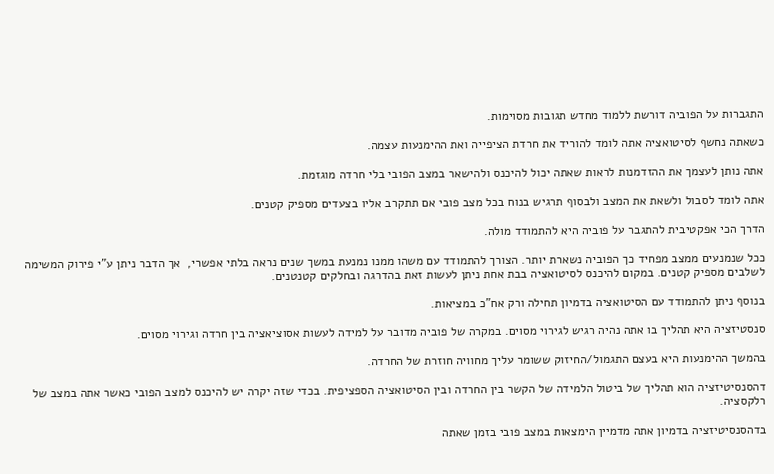התגברות על הפוביה דורשת ללמוד מחדש תגובות מסוימות.

כשאתה נחשף לסיטואציה אתה לומד להוריד את חרדת הציפייה ואת ההימנעות עצמה.

אתה נותן לעצמך את ההזדמנות לראות שאתה יכול להיכנס ולהישאר במצב הפובי בלי חרדה מוגזמת.

אתה לומד לסבול ולשאת את המצב ולבסוף תרגיש בנוח בכל מצב פובי אם תתקרב אליו בצעדים מספיק קטנים.

הדרך הכי אפקטיבית להתגבר על פוביה היא להתמודד מולה.

ככל שנמנעים ממצב מפחיד כך הפוביה נשארת יותר. הצורך להתמודד עם משהו ממנו נמנעת במשך שנים נראה בלתי אפשרי,  אך הדבר ניתן ע"י פירוק המשימה לשלבים מספיק קטנים. במקום להיכנס לסיטואציה בבת אחת ניתן לעשות זאת בהדרגה ובחלקים קטנטנים.

בנוסף ניתן להתמודד עם הסיטואציה בדמיון תחילה ורק אח"כ במציאות.

סנסטיזציה היא תהליך בו אתה נהיה רגיש לגירוי מסוים. במקרה של פוביה מדובר על למידה לעשות אסוציאציה בין חרדה וגירוי מסוים.

בהמשך ההימנעות היא בעצם התגמול/החיזוק ששומר עליך מחוויה חוזרת של החרדה.

דהסנסיטיזציה הוא תהליך של ביטול הלמידה של הקשר בין החרדה ובין הסיטואציה הספציפית. בכדי שזה יקרה יש להיכנס למצב הפובי כאשר אתה במצב של רלקסציה.

בדהסנסיטיזציה בדמיון אתה מדמיין הימצאות במצב פובי בזמן שאתה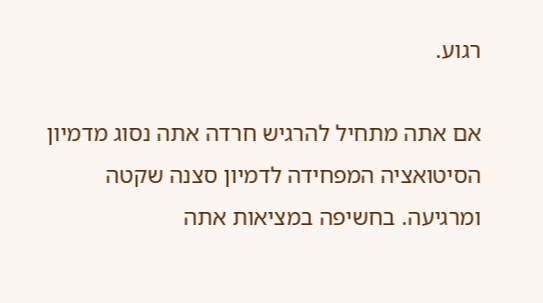רגוע.

אם אתה מתחיל להרגיש חרדה אתה נסוג מדמיון הסיטואציה המפחידה לדמיון סצנה שקטה ומרגיעה. בחשיפה במציאות אתה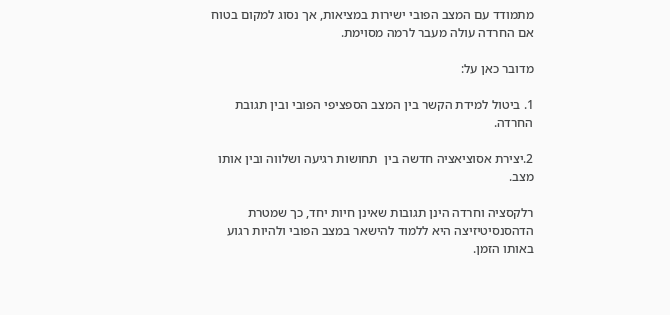מתמודד עם המצב הפובי ישירות במציאות, אך נסוג למקום בטוח אם החרדה עולה מעבר לרמה מסוימת.

מדובר כאן על:

1. ביטול למידת הקשר בין המצב הספציפי הפובי ובין תגובת החרדה.

2.יצירת אסוציאציה חדשה בין  תחושות רגיעה ושלווה ובין אותו מצב.

רלקסציה וחרדה הינן תגובות שאינן חיות יחד, כך שמטרת הדהסנסיטיזיצה היא ללמוד להישאר במצב הפובי ולהיות רגוע באותו הזמן.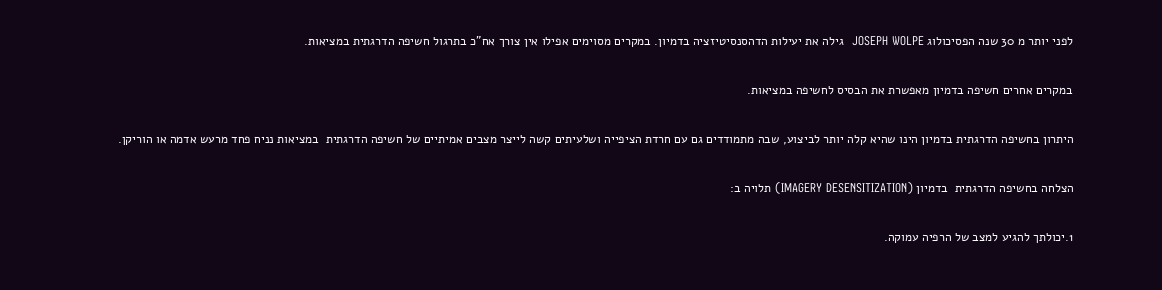לפני יותר מ 30 שנה הפסיכולוג JOSEPH WOLPE  גילה את יעילות הדהסנסיטיזציה בדמיון. במקרים מסוימים אפילו אין צורך אח"כ בתרגול חשיפה הדרגתית במציאות.

במקרים אחרים חשיפה בדמיון מאפשרת את הבסיס לחשיפה במציאות.

היתרון בחשיפה הדרגתית בדמיון הינו שהיא קלה יותר לביצוע, שבה מתמודדים גם עם חרדת הציפייה ושלעיתים קשה לייצר מצבים אמיתיים של חשיפה הדרגתית  במציאות נניח פחד מרעש אדמה או הוריקן.

הצלחה בחשיפה הדרגתית  בדמיון (IMAGERY DESENSITIZATION) תלויה ב:

1.יכולתך להגיע למצב של הרפיה עמוקה.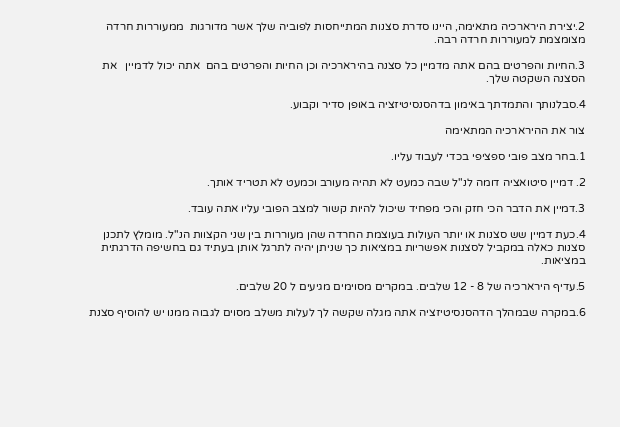2.יצירת הירארכיה מתאימה, היינו סדרת סצנות המתייחסות לפוביה שלך אשר מדורגות  ממעוררות חרדה מצומצמת למעוררות חרדה רבה.

3.החיות והפרטים בהם אתה מדמיין כל סצנה בהירארכיה וכן החיות והפרטים בהם  אתה יכול לדמיין   את הסצנה השקטה שלך.

4.סבלנותך והתמדתך באימון בדהסנסיטיזציה באופן סדיר וקבוע.

צור את ההירארכיה המתאימה

1.בחר מצב פובי ספציפי בכדי לעבוד עליו.

2. דמיין סיטואציה דומה לנ"ל שבה כמעט לא תהיה מעורב וכמעט לא תטריד אותך.

3.דמיין את הדבר הכי חזק והכי מפחיד שיכול להיות קשור למצב הפובי עליו אתה עובד.

4.כעת דמיין שש סצנות או יותר העולות בעוצמת החרדה שהן מעוררות בין שני הקצוות הנ"ל. מומלץ לתכנן סצנות כאלה במקביל לסצנות אפשריות במציאות כך שניתן יהיה לתרגל אותן בעתיד גם בחשיפה הדרגתית במציאות.

5.עדיף הירארכיה של 8 - 12 שלבים. במקרים מסוימים מגיעים ל 20 שלבים.

6.במקרה שבמהלך הדהסנסיטיזציה אתה מגלה שקשה לך לעלות משלב מסוים לגבוה ממנו יש להוסיף סצנת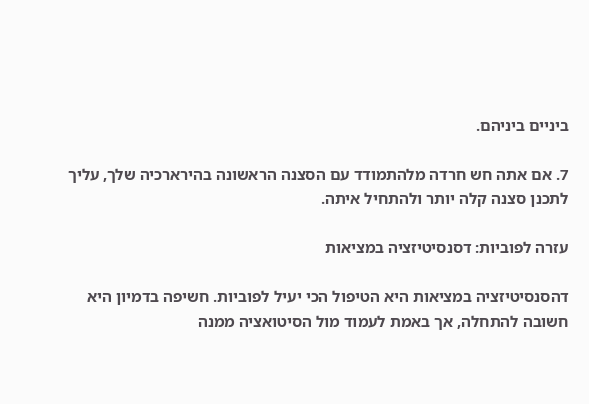ביניים ביניהם.

7. אם אתה חש חרדה מלהתמודד עם הסצנה הראשונה בהירארכיה שלך, עליך לתכנן סצנה קלה יותר ולהתחיל איתה.

עזרה לפוביות: דסנסיטיזציה במציאות

דהסנסיטיזציה במציאות היא הטיפול הכי יעיל לפוביות. חשיפה בדמיון היא חשובה להתחלה, אך באמת לעמוד מול הסיטואציה ממנה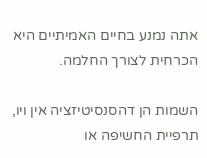אתה נמנע בחיים האמיתיים היא הכרחית לצורך החלמה.

השמות הן דהסנסיטיזציה אין ויו, תרפיית החשיפה או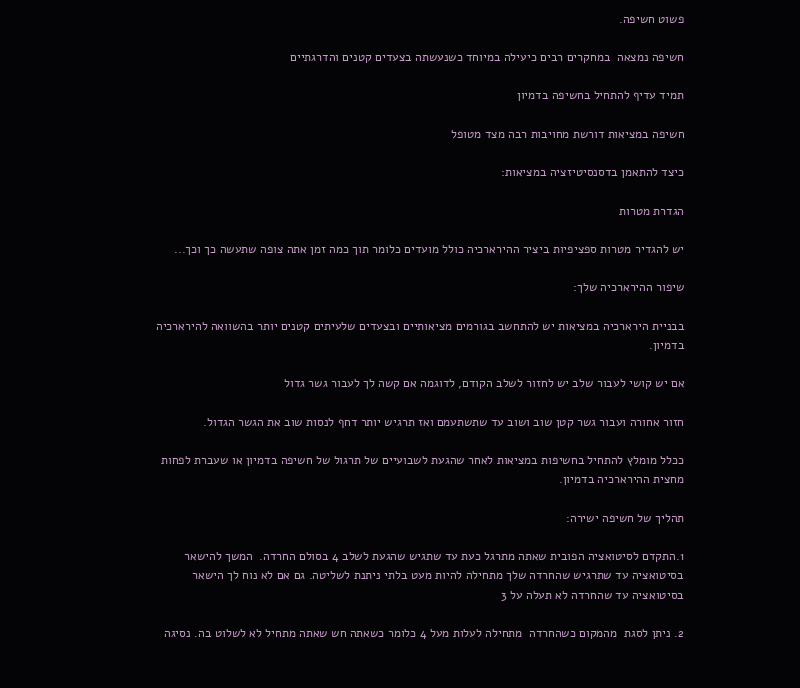פשוט חשיפה.

חשיפה נמצאה  במחקרים רבים כיעילה במיוחד כשנעשתה בצעדים קטנים והדרגתיים

תמיד עדיף להתחיל בחשיפה בדמיון

חשיפה במציאות דורשת מחויבות רבה מצד מטופל

כיצד להתאמן בדסנסיטיזציה במציאות:

הגדרת מטרות

יש להגדיר מטרות ספציפיות ביציר ההירארכיה כולל מועדים כלומר תוך כמה זמן אתה צופה שתעשה כך וכך...

שיפור ההירארכיה שלך:

בבניית הירארכיה במציאות יש להתחשב בגורמים מציאותיים ובצעדים שלעיתים קטנים יותר בהשוואה להירארכיה בדמיון.

אם יש קושי לעבור שלב יש לחזור לשלב הקודם, לדוגמה אם קשה לך לעבור גשר גדול

חזור אחורה ועבור גשר קטן שוב ושוב עד שתשתעמם ואז תרגיש יותר דחף לנסות שוב את הגשר הגדול.

ככלל מומלץ להתחיל בחשיפות במציאות לאחר שהגעת לשבועיים של תרגול של חשיפה בדמיון או שעברת לפחות מחצית ההירארכיה בדמיון.

תהליך של חשיפה ישירה:

1.התקדם לסיטואציה הפובית שאתה מתרגל כעת עד שתגיש שהגעת לשלב 4 בסולם החרדה.  המשך להישאר בסיטואציה עד שתרגיש שהחרדה שלך מתחילה להיות מעט בלתי ניתנת לשליטה. גם אם לא נוח לך הישאר בסיטואציה עד שהחרדה לא תעלה על 3

2. ניתן לסגת  מהמקום כשהחרדה  מתחילה לעלות מעל 4 כלומר כשאתה חש שאתה מתחיל לא לשלוט בה. נסיגה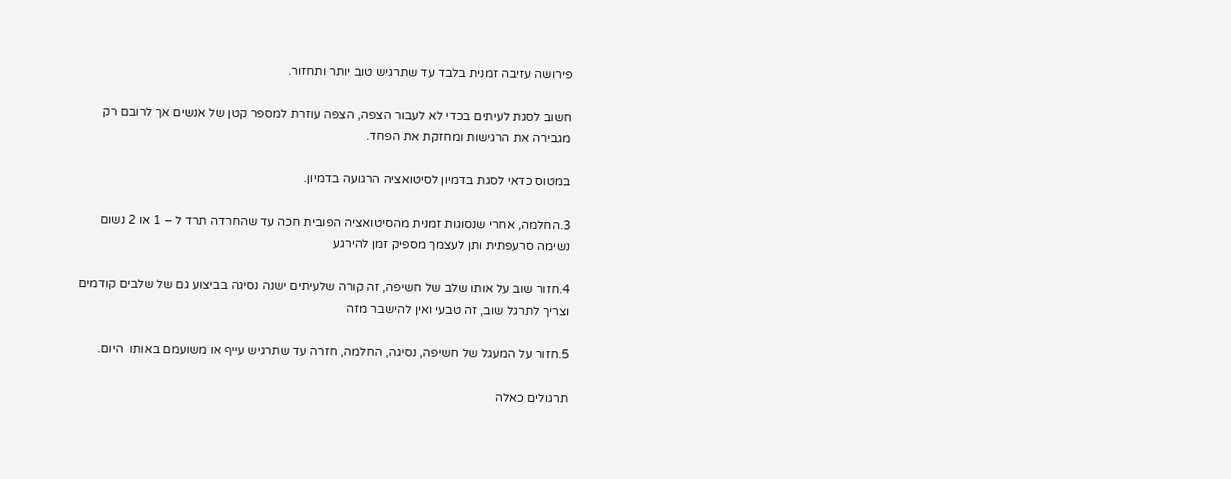פירושה עזיבה זמנית בלבד עד שתרגיש טוב יותר ותחזור.

חשוב לסגת לעיתים בכדי לא לעבור הצפה, הצפה עוזרת למספר קטן של אנשים אך לרובם רק מגבירה את הרגישות ומחזקת את הפחד.

במטוס כדאי לסגת בדמיון לסיטואציה הרגועה בדמיון.

3.החלמה, אחרי שנסוגות זמנית מהסיטואציה הפובית חכה עד שהחרדה תרד ל – 1 או 2 נשום נשימה סרעפתית ותן לעצמך מספיק זמן להירגע

4.חזור שוב על אותו שלב של חשיפה, זה קורה שלעיתים ישנה נסיגה בביצוע גם של שלבים קודמים וצריך לתרגל שוב, זה טבעי ואין להישבר מזה

5.חזור על המעגל של חשיפה, נסיגה, החלמה, חזרה עד שתרגיש עייף או משועמם באותו  היום.

תרגולים כאלה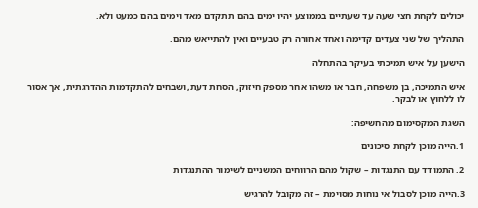יכולים לקחת חצי שעה עד שעתיים בממוצע יהיו ימים בהם תתקדם מאד וימים בהם כמעט ולא.

התהליך של שני צעדים קדימה ואחד אחורה רק טבעיים ואין להתייאש מהם.

הישען על איש תמיכתי בעיקר בהתחלה

איש התמיכה, בן משפחה, חבר או משהו אחר מספק חיזוק, הסחת דעת,ושבחים להתקדמות ההדרגתית, אך אסור לו ללחוץ או לבקר.

השגת המקסימום מהחשיפה:

1.הייה מוכן לקחת סיכונים

2. התמודד עם התנגדות – שקול מהם הרווחים המשניים לשימור ההתנגדות

3.הייה מוכן לסבול אי נוחות מסוימת – זה מקובל להרגיש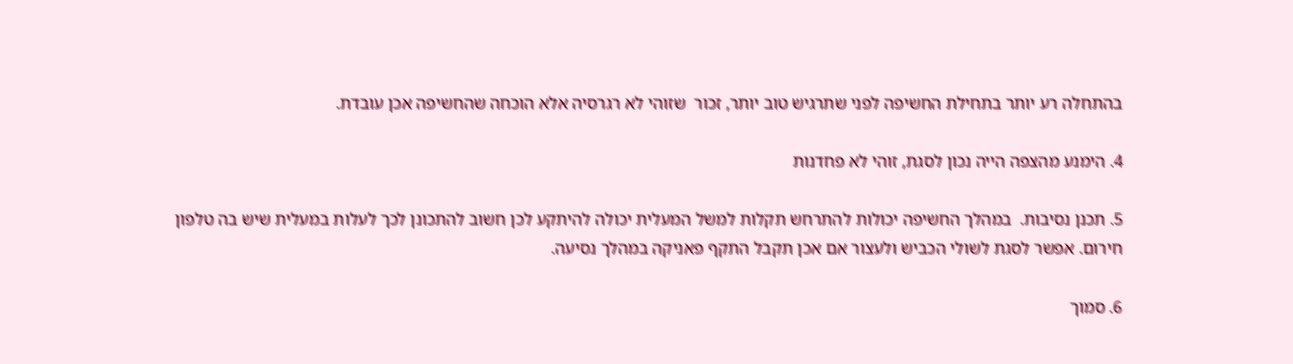בהתחלה רע יותר בתחילת החשיפה לפני שתרגיש טוב יותר, זכור  שזוהי לא רגרסיה אלא הוכחה שהחשיפה אכן עובדת.

4. הימנע מהצפה הייה נכון לסגת, זוהי לא פחדנות

5. תכנן נסיבות.  במהלך החשיפה יכולות להתרחש תקלות למשל המעלית יכולה להיתקע לכן חשוב להתכונן לכך לעלות במעלית שיש בה טלפון חירום. אפשר לסגת לשולי הכביש ולעצור אם אכן תקבל התקף פאניקה במהלך נסיעה.

6. סמוך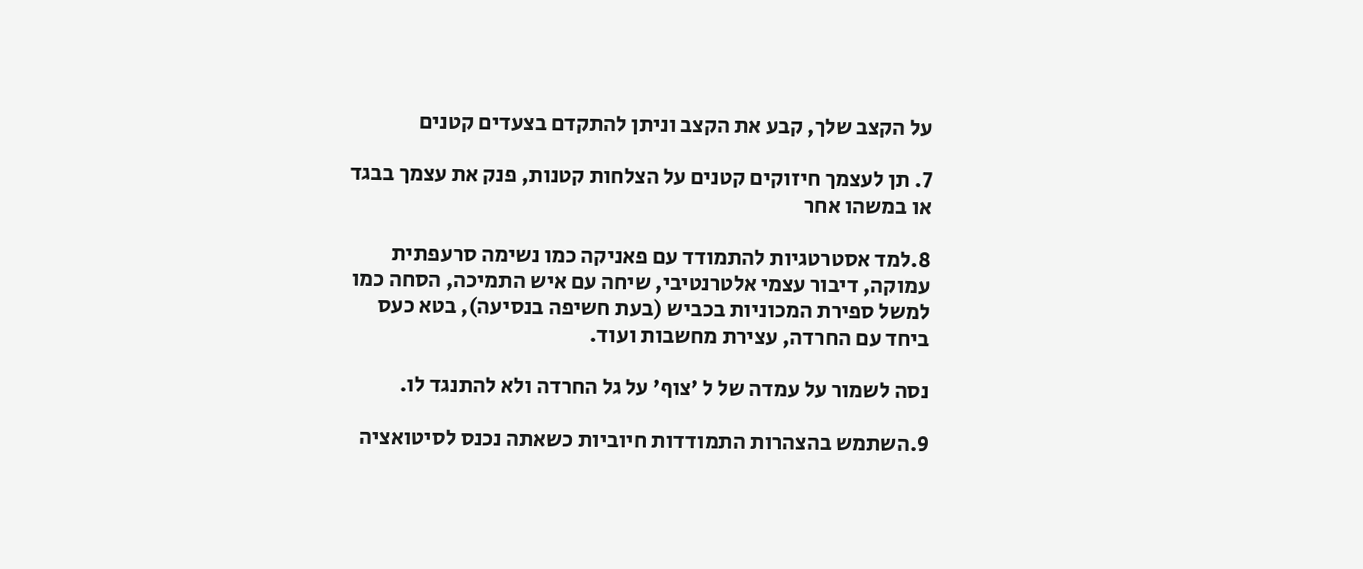על הקצב שלך, קבע את הקצב וניתן להתקדם בצעדים קטנים

7. תן לעצמך חיזוקים קטנים על הצלחות קטנות, פנק את עצמך בבגד או במשהו אחר

8.למד אסטרטגיות להתמודד עם פאניקה כמו נשימה סרעפתית עמוקה, דיבור עצמי אלטרנטיבי, שיחה עם איש התמיכה, הסחה כמו למשל ספירת המכוניות בכביש (בעת חשיפה בנסיעה), בטא כעס ביחד עם החרדה, עצירת מחשבות ועוד.

נסה לשמור על עמדה של ל 'צוף' על גל החרדה ולא להתנגד לו.

9.השתמש בהצהרות התמודדות חיוביות כשאתה נכנס לסיטואציה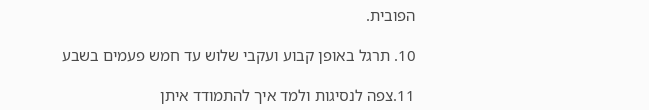הפובית.

10. תרגל באופן קבוע ועקבי שלוש עד חמש פעמים בשבע

11.צפה לנסיגות ולמד איך להתמודד איתן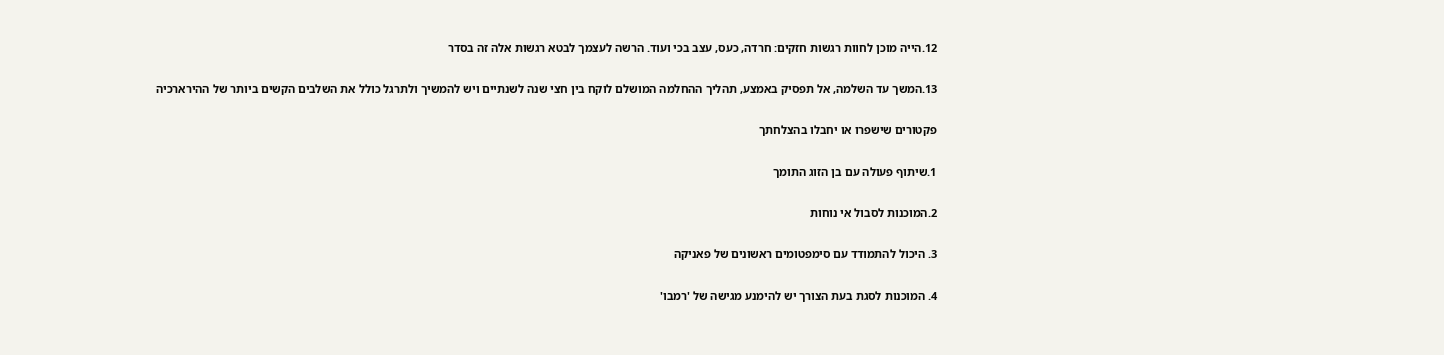12.הייה מוכן לחוות רגשות חזקים: חרדה, כעס, עצב בכי ועוד. הרשה לעצמך לבטא רגשות אלה זה בסדר

13.המשך עד השלמה, אל תפסיק באמצע, תהליך ההחלמה המושלם לוקח בין חצי שנה לשנתיים ויש להמשיך ולתרגל כולל את השלבים הקשים ביותר של ההירארכיה

פקטורים שישפרו או יחבלו בהצלחתך

1.שיתוף פעולה עם בן הזוג התומך

2.המוכנות לסבול אי נוחות

3. היכול להתמודד עם סימפטומים ראשונים של פאניקה

4. המוכנות לסגת בעת הצורך יש להימנע מגישה של 'רמבו'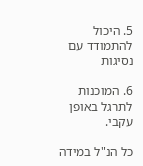5. היכול להתמודד עם נסיגות

6. המוכנות לתרגל באופן עקבי.

כל הנ"ל במידה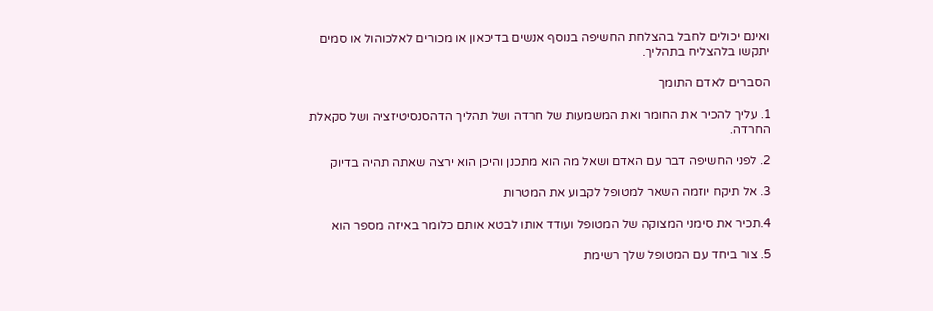ואינם יכולים לחבל בהצלחת החשיפה בנוסף אנשים בדיכאון או מכורים לאלכוהול או סמים יתקשו בלהצליח בתהליך.

הסברים לאדם התומך

1. עליך להכיר את החומר ואת המשמעות של חרדה ושל תהליך הדהסנסיטיזציה ושל סקאלת החרדה.

2. לפני החשיפה דבר עם האדם ושאל מה הוא מתכנן והיכן הוא ירצה שאתה תהיה בדיוק

3. אל תיקח יוזמה השאר למטופל לקבוע את המטרות

4.תכיר את סימני המצוקה של המטופל ועודד אותו לבטא אותם כלומר באיזה מספר הוא

5. צור ביחד עם המטופל שלך רשימת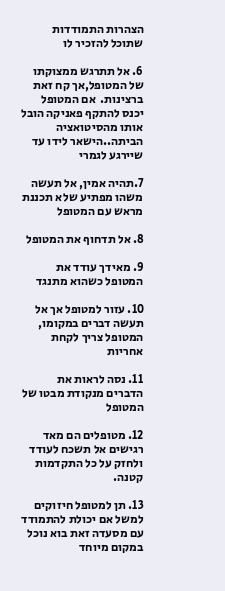הצהרות התמודדות שתוכל להזכיר לו

6. אל תתרגש ממצוקתו של המטופל,אך קח זאת ברצינות.  אם המטופל יכנס להתקף פאניקה הובל אותו מהסיטואציה הביתה..הישאר לידו עד שיירגע לגמרי

7.תהיה אמין, אל תעשה משהו מפתיע שלא תכננת מראש עם המטופל

8. אל תדחוף את המטופל

9. מאידך עודד את המטופל כשהוא מתנגד

10. עזור למטופל אך אל תעשה דברים במקומו, המטופל צריך לקחת אחריות

11. נסה לראות את הדברים מנקודת מבטו של המטופל

12. מטופלים הם מאד רגישים אל תשכח לעודד ולחזק על כל התקדמות קטנה.

13. תן למטופל חיזוקים למשל אם יכולת להתמודד עם מסעדה זאת בוא נוכל במקום מיוחד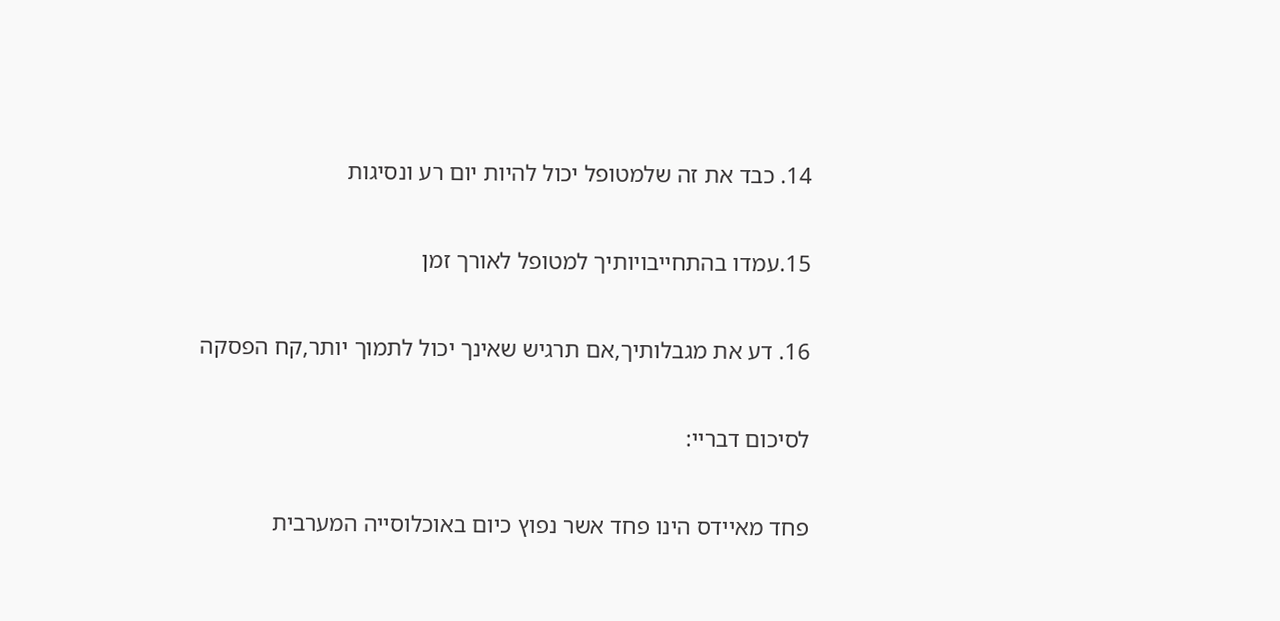14. כבד את זה שלמטופל יכול להיות יום רע ונסיגות

15.עמדו בהתחייבויותיך למטופל לאורך זמן

16. דע את מגבלותיך,אם תרגיש שאינך יכול לתמוך יותר,קח הפסקה

לסיכום דבריי:

פחד מאיידס הינו פחד אשר נפוץ כיום באוכלוסייה המערבית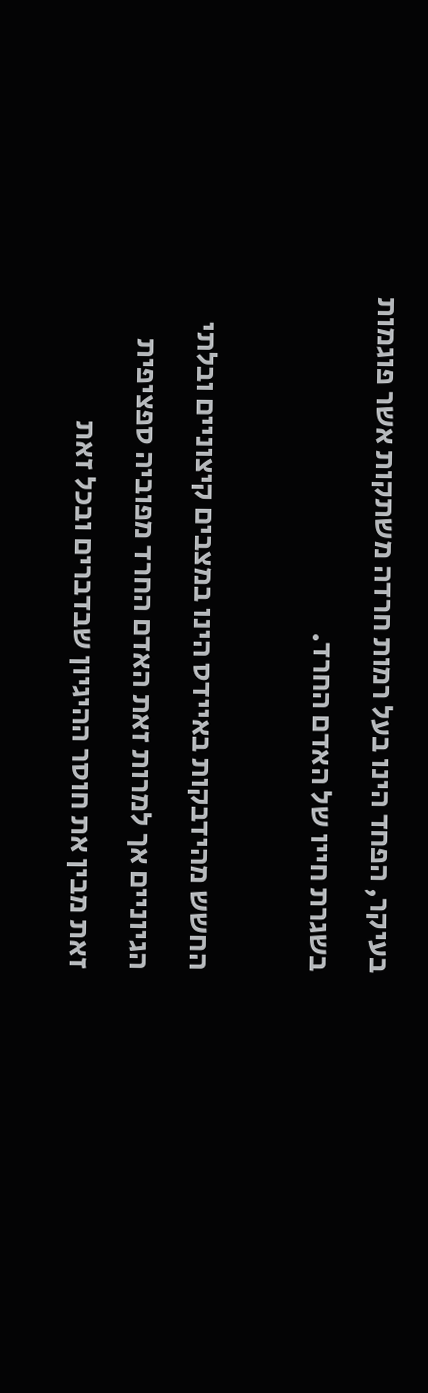בעיקר, הפחד הינו בעל רמות חרדה משתקות אשר פוגמות בשגרת חייו של האדם החרד.

החשש מהידבקות באיידס הינו במצבים קיצוניים ובלתי הגיוניים אך למרות זאת האדם החרד מפוביה ספציפית זאת מבין את חוסר ההיגיון שבדברים ובכל זאת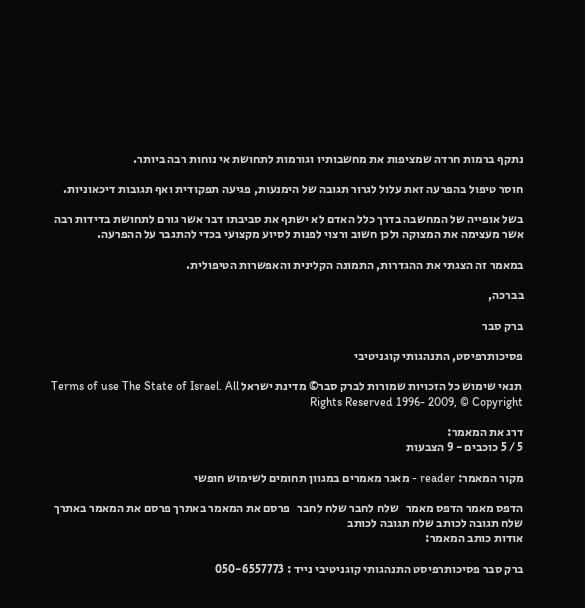נתקף ברמות חרדה שמציפות את מחשבותיו וגורמות לתחושת אי נוחות רבה ביותר.

חוסר טיפול בהפרעה זאת עלול לגרור תגובה של הימנעות, פגיעה תפקודית ואף תגובות דיכאוניות.

בשל אופייה של המחשבה בדרך כלל האדם לא ישתף את סביבתו דבר אשר גורם לתחושת בדידות רבה אשר מעצימה את המצוקה ולכן חשוב ורצוי לפנות לסיוע מקצועי בכדי להתגבר על ההפרעה.

במאמר זה הצגתי את ההגדרות, התמונה הקלינית והאפשרות הטיפולית.

בברכה,

ברק סבר

פסיכותרפיסט, התנהגותי קוגניטיבי

 תנאי שימוש כל הזכויות שמורות לברק סבר© מדינת ישראל Terms of use The State of Israel. All Rights Reserved 1996- 2009, © Copyright

דרג את המאמר:
5 / 5 כוכבים - 9 הצבעות

מקור המאמר: reader - מאגר מאמרים במגוון תחומים לשימוש חופשי

הדפס מאמר הדפס מאמר   שלח לחבר שלח לחבר   פרסם את המאמר באתרך פרסם את המאמר באתרך   שלח תגובה לכותב שלח תגובה לכותב
אודות כותב המאמר:

ברק סבר פסיכותרפיסט התנהגותי קוגניטיבי נייד : 050-6557773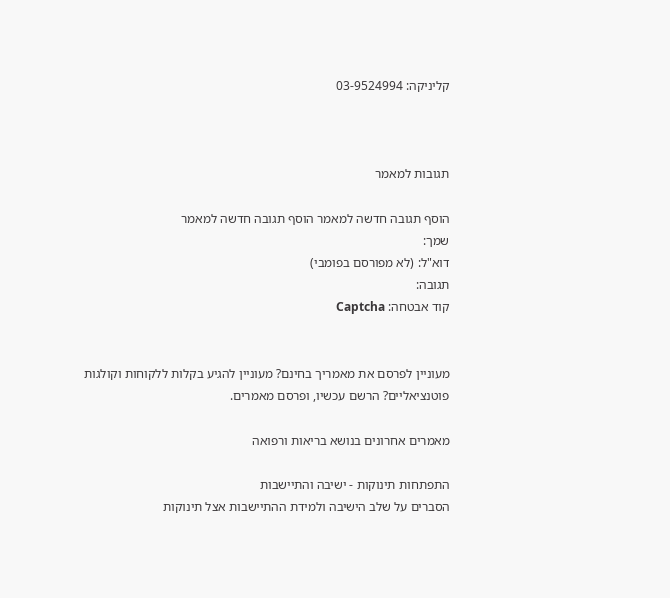קליניקה: 03-9524994



תגובות למאמר

הוסף תגובה חדשה למאמר הוסף תגובה חדשה למאמר
שמך:
דוא"ל: (לא מפורסם בפומבי)
תגובה:
קוד אבטחה: Captcha


מעוניין לפרסם את מאמריך בחינם? מעוניין להגיע בקלות ללקוחות וקולגות פוטנציאליים? הרשם עכשיו, ופרסם מאמרים.

מאמרים אחרונים בנושא בריאות ורפואה

התפתחות תינוקות - ישיבה והתיישבות
הסברים על שלב הישיבה ולמידת ההתיישבות אצל תינוקות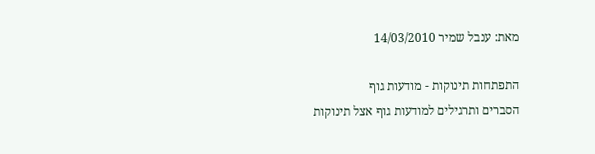מאת: ענבל שמיר 14/03/2010

התפתחות תינוקות - מודעות גוף
הסברים ותרגילים למודעות גוף אצל תינוקות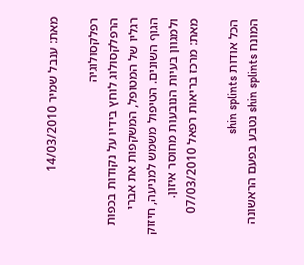מאת: ענבל שמיר 14/03/2010

רפלקסולוגיה
הרפלקסולוג לוחץ בידיו על נקודות בכפות רגליו של המטופל, המשקפות את אברי הגוף השונים. הטיפול משמש למניעה, חיזוק ולמגוון בעיות הנובעות מחוסר איזון.
מאת: מרכז בריאות רפאל 07/03/2010

הכל אודות shin splints
המונח shin splints נטבע בפעם הראשונה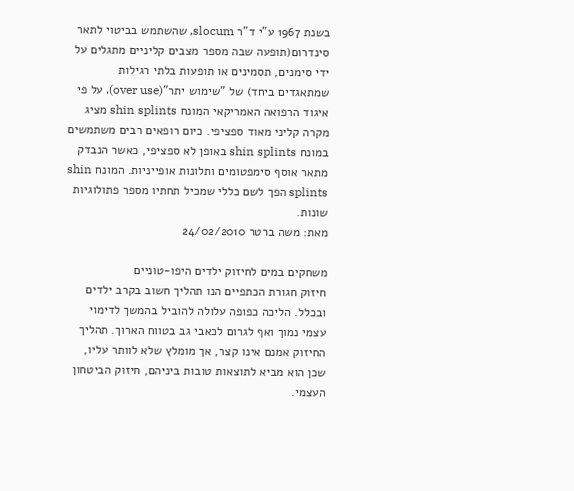בשנת 1967 ע"י ד"ר slocum, שהשתמש בביטוי לתאר סינדרום(תופעה שבה מספר מצבים קליניים מתגלים על ידי סימנים, תסמינים או תופעות בלתי רגילות שמתאגדים ביחד) של "שימוש יתר"(over use). על פי איגוד הרפואה האמריקאי המונח shin splints מציג מקרה קליני מאוד ספציפי. כיום רופאים רבים משתמשים במונח shin splints באופן לא ספציפי, כאשר הנבדק מתאר אוסף סימפטומים ותלונות אופייניות. המונח shin splints הפך לשם כללי שמכיל תחתיו מספר פתולוגיות שונות.
מאת: משה ברטר 24/02/2010

משחקים במים לחיזוק ילדים היפו-טוניים
חיזוק חגורת הכתפיים הנו תהליך חשוב בקרב ילדים ובכלל. הליכה כפופה עלולה להוביל בהמשך לדימוי עצמי נמוך ואף לגרום לכאבי גב בטווח הארוך. תהליך החיזוק אמנם אינו קצר, אך מומלץ שלא לוותר עליו, שכן הוא מביא לתוצאות טובות ביניהם, חיזוק הביטחון העצמי.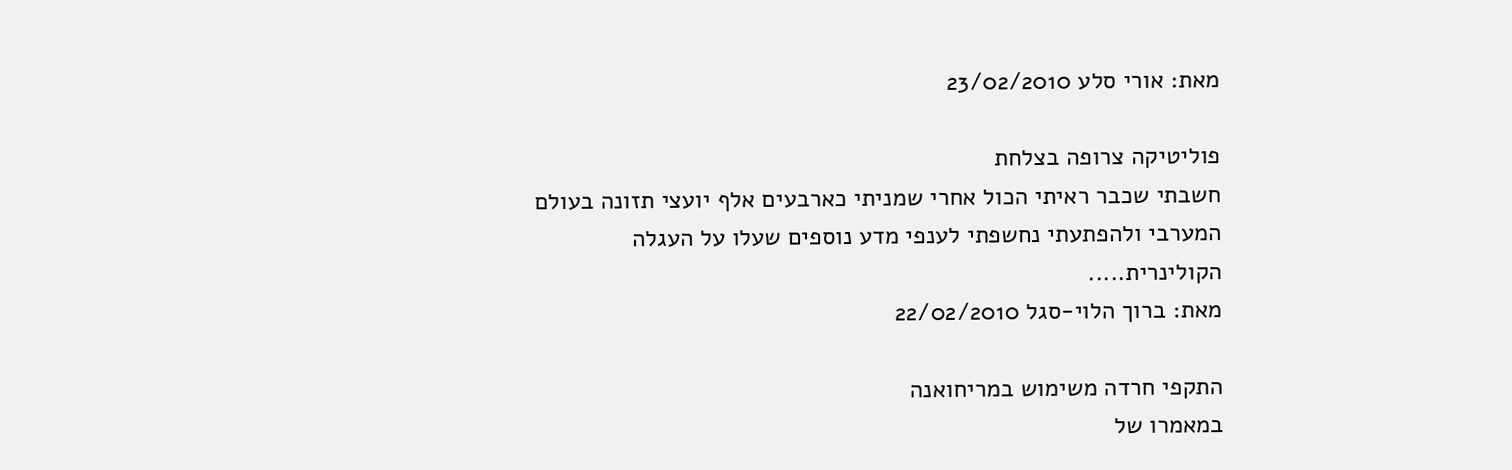מאת: אורי סלע 23/02/2010

פוליטיקה צרופה בצלחת
חשבתי שכבר ראיתי הכול אחרי שמניתי כארבעים אלף יועצי תזונה בעולם המערבי ולהפתעתי נחשפתי לענפי מדע נוספים שעלו על העגלה הקולינרית.....
מאת: ברוך הלוי-סגל 22/02/2010

התקפי חרדה משימוש במריחואנה
במאמרו של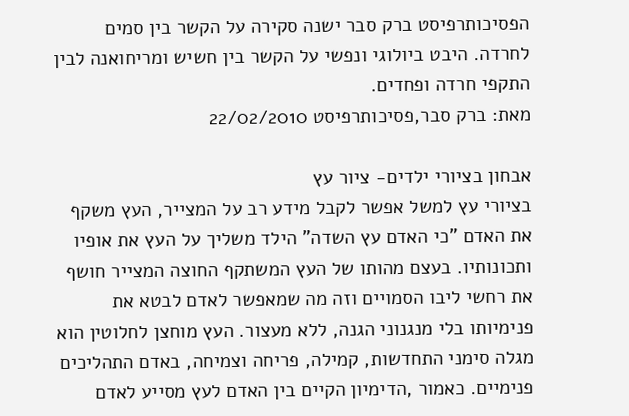הפסיכותרפיסט ברק סבר ישנה סקירה על הקשר בין סמים לחרדה. היבט ביולוגי ונפשי על הקשר בין חשיש ומריחואנה לבין התקפי חרדה ופחדים.
מאת: ברק סבר,פסיכותרפיסט 22/02/2010

אבחון בציורי ילדים- ציור עץ
בציורי עץ למשל אפשר לקבל מידע רב על המצייר, העץ משקף את האדם "כי האדם עץ השדה" הילד משליך על העץ את אופיו ותכונותיו. בעצם מהותו של העץ המשתקף החוצה המצייר חושף את רחשי ליבו הסמויים וזה מה שמאפשר לאדם לבטא את פנימיותו בלי מנגנוני הגנה, ללא מעצור. העץ מוחצן לחלוטין הוא מגלה סימני התחדשות, קמילה, פריחה וצמיחה, באדם התהליכים פנימיים. כאמור ,הדימיון הקיים בין האדם לעץ מסייע לאדם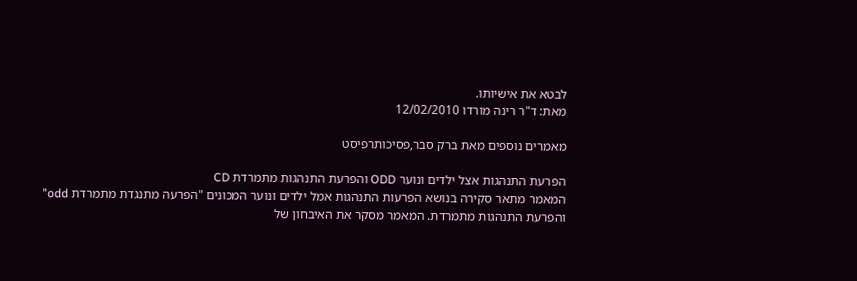לבטא את אישיותו.
מאת: ד"ר רינה מורדו 12/02/2010

מאמרים נוספים מאת ברק סבר,פסיכותרפיסט

הפרעת התנהגות אצל ילדים ונוער ODD והפרעת התנהגות מתמרדת CD
המאמר מתאר סקירה בנושא הפרעות התנהגות אמל ילדים ונוער המכונים "הפרעה מתנגדת מתמרדת odd" והפרעת התנהגות מתמרדת. המאמר מסקר את האיבחון של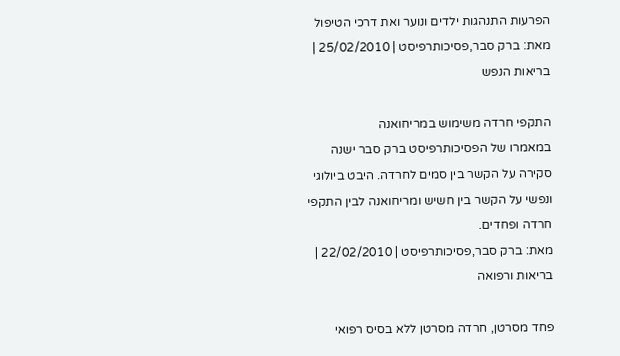הפרעות התנהגות ילדים ונוער ואת דרכי הטיפול
מאת: ברק סבר,פסיכותרפיסט | 25/02/2010 | בריאות הנפש

התקפי חרדה משימוש במריחואנה
במאמרו של הפסיכותרפיסט ברק סבר ישנה סקירה על הקשר בין סמים לחרדה. היבט ביולוגי ונפשי על הקשר בין חשיש ומריחואנה לבין התקפי חרדה ופחדים.
מאת: ברק סבר,פסיכותרפיסט | 22/02/2010 | בריאות ורפואה

פחד מסרטן, חרדה מסרטן ללא בסיס רפואי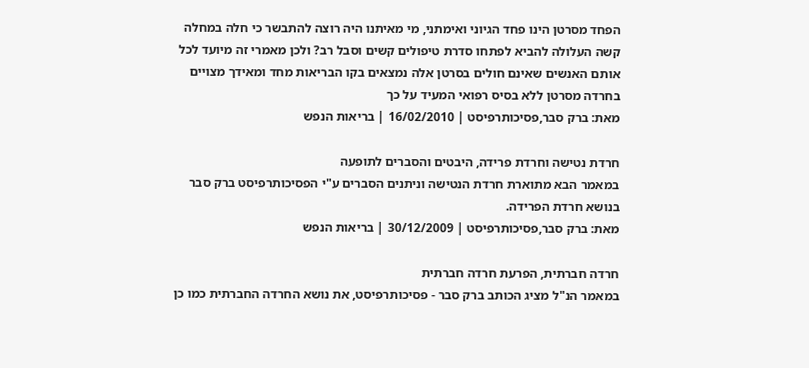הפחד מסרטן הינו פחד הגיוני ואימתני, מי מאיתנו היה רוצה להתבשר כי חלה במחלה קשה העלולה להביא לפתחו סדרת טיפולים קשים וסבל רב? ולכן מאמרי זה מיועד לכל אותם האנשים שאינם חולים בסרטן אלה נמצאים בקו הבריאות מחד ומאידך מצויים בחרדה מסרטן ללא בסיס רפואי המעיד על כך
מאת: ברק סבר,פסיכותרפיסט | 16/02/2010 | בריאות הנפש

חרדת נטישה וחרדת פרידה, היבטים והסברים לתופעה
במאמר הבא מתוארת חרדת הנטישה וניתנים הסברים ע"י הפסיכותרפיסט ברק סבר בנושא חרדת הפרידה.
מאת: ברק סבר,פסיכותרפיסט | 30/12/2009 | בריאות הנפש

חרדה חברתית, הפרעת חרדה חברתית
במאמר הנ"ל מציג הכותב ברק סבר - פסיכותרפיסט, את נושא החרדה החברתית כמו כן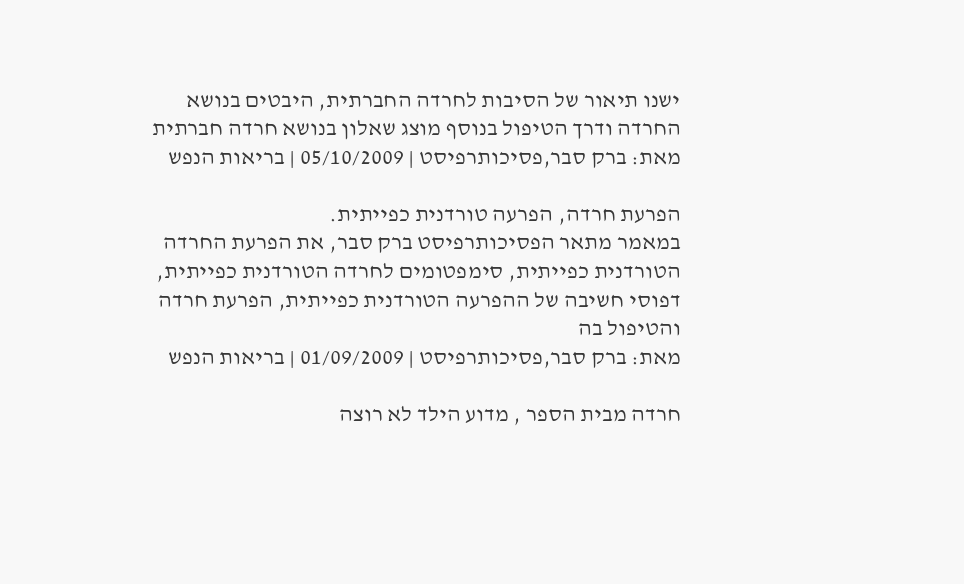ישנו תיאור של הסיבות לחרדה החברתית, היבטים בנושא החרדה ודרך הטיפול בנוסף מוצג שאלון בנושא חרדה חברתית
מאת: ברק סבר,פסיכותרפיסט | 05/10/2009 | בריאות הנפש

הפרעת חרדה, הפרעה טורדנית כפייתית.
במאמר מתאר הפסיכותרפיסט ברק סבר, את הפרעת החרדה הטורדנית כפייתית, סימפטומים לחרדה הטורדנית כפייתית, דפוסי חשיבה של ההפרעה הטורדנית כפייתית, הפרעת חרדה והטיפול בה
מאת: ברק סבר,פסיכותרפיסט | 01/09/2009 | בריאות הנפש

חרדה מבית הספר , מדוע הילד לא רוצה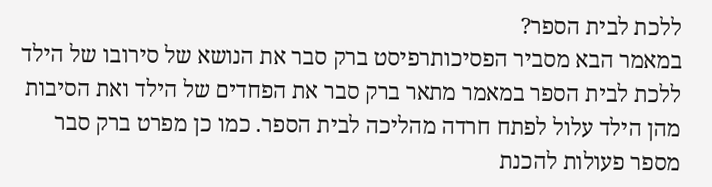ללכת לבית הספר?
במאמר הבא מסביר הפסיכותרפיסט ברק סבר את הנושא של סירובו של הילד ללכת לבית הספר במאמר מתאר ברק סבר את הפחדים של הילד ואת הסיבות מהן הילד עלול לפתח חרדה מהליכה לבית הספר. כמו כן מפרט ברק סבר מספר פעולות להכנת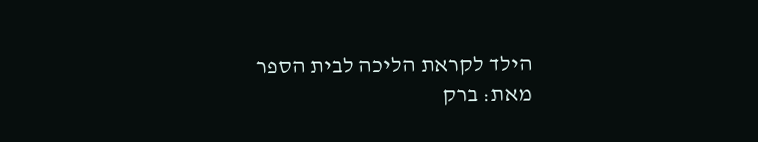הילד לקראת הליכה לבית הספר
מאת: ברק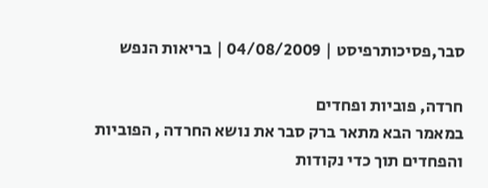סבר,פסיכותרפיסט | 04/08/2009 | בריאות הנפש

חרדה, פוביות ופחדים
במאמר הבא מתאר ברק סבר את נושא החרדה , הפוביות והפחדים תוך כדי נקודות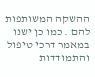ההשקה המשותפות להם . כמו כן ישנו במאמר דרכי טיפול והתמודדות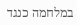במלחמה כנגד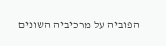הפוביה על מרכיביה השונים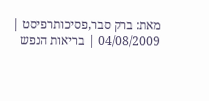מאת: ברק סבר,פסיכותרפיסט | 04/08/2009 | בריאות הנפש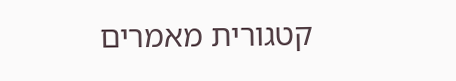קטגורית מאמרים